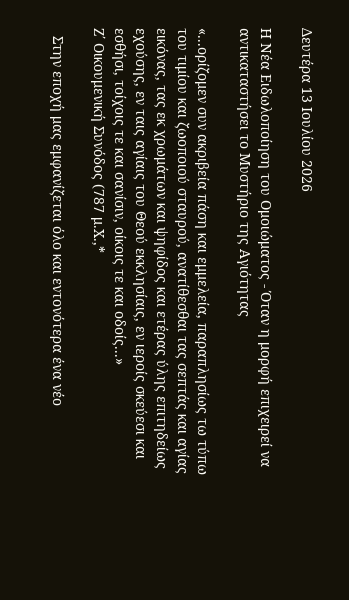Δευτέρα 13 Ιουλίου 2026

Η Νέα Ειδωλοποίηση του Ομοιώματος - Όταν η μορφή επιχειρεί να αντικαταστήσει το Μυστήριο της Αγιότητας

«...ορίζομεν συν ακριβεία πάση και εμμελεία, παραπλησίως τω τύπω του τιμίου και ζωοποιού σταυρού, ανατίθεσθαι τας σεπτάς και αγίας εικόνας, τας εκ χρωμάτων και ψηφίδος και ετέρας ύλης επιτηδείως εχούσης, εν ταις αγίαις του Θεού εκκλησίαις, εν ιεροίς σκεύεσι και εσθήσι, τοίχοις τε και σανίσιν, οίκοις τε και οδοίς...»
Ζ΄ Οικουμενική Συνόδος (787 μ.Χ.,*

  Στην εποχή μας εμφανίζεται όλο και εντονότερα ένα νέο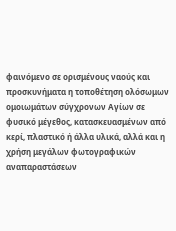φαινόμενο σε ορισμένους ναούς και προσκυνήματα η τοποθέτηση ολόσωμων ομοιωμάτων σύγχρονων Αγίων σε φυσικό μέγεθος, κατασκευασμένων από κερί, πλαστικό ή άλλα υλικά, αλλά και η χρήση μεγάλων φωτογραφικών αναπαραστάσεων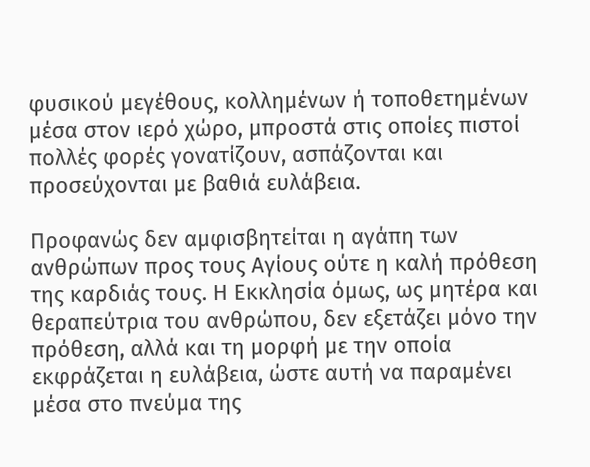φυσικού μεγέθους, κολλημένων ή τοποθετημένων μέσα στον ιερό χώρο, μπροστά στις οποίες πιστοί πολλές φορές γονατίζουν, ασπάζονται και προσεύχονται με βαθιά ευλάβεια.

Προφανώς δεν αμφισβητείται η αγάπη των ανθρώπων προς τους Αγίους ούτε η καλή πρόθεση της καρδιάς τους. Η Εκκλησία όμως, ως μητέρα και θεραπεύτρια του ανθρώπου, δεν εξετάζει μόνο την πρόθεση, αλλά και τη μορφή με την οποία εκφράζεται η ευλάβεια, ώστε αυτή να παραμένει μέσα στο πνεύμα της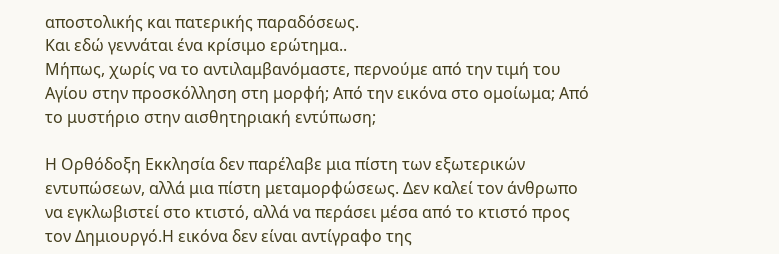αποστολικής και πατερικής παραδόσεως.
Και εδώ γεννάται ένα κρίσιμο ερώτημα..
Μήπως, χωρίς να το αντιλαμβανόμαστε, περνούμε από την τιμή του Αγίου στην προσκόλληση στη μορφή; Από την εικόνα στο ομοίωμα; Από το μυστήριο στην αισθητηριακή εντύπωση;

Η Ορθόδοξη Εκκλησία δεν παρέλαβε μια πίστη των εξωτερικών εντυπώσεων, αλλά μια πίστη μεταμορφώσεως. Δεν καλεί τον άνθρωπο να εγκλωβιστεί στο κτιστό, αλλά να περάσει μέσα από το κτιστό προς τον Δημιουργό.Η εικόνα δεν είναι αντίγραφο της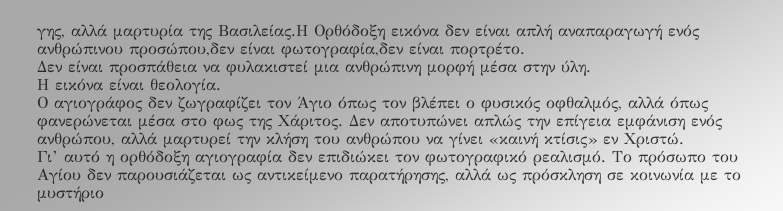γης, αλλά μαρτυρία της Βασιλείας.Η Ορθόδοξη εικόνα δεν είναι απλή αναπαραγωγή ενός ανθρώπινου προσώπου,δεν είναι φωτογραφία,δεν είναι πορτρέτο.
Δεν είναι προσπάθεια να φυλακιστεί μια ανθρώπινη μορφή μέσα στην ύλη.
Η εικόνα είναι θεολογία.
Ο αγιογράφος δεν ζωγραφίζει τον Άγιο όπως τον βλέπει ο φυσικός οφθαλμός, αλλά όπως φανερώνεται μέσα στο φως της Χάριτος. Δεν αποτυπώνει απλώς την επίγεια εμφάνιση ενός ανθρώπου, αλλά μαρτυρεί την κλήση του ανθρώπου να γίνει «καινή κτίσις» εν Χριστώ.
Γι’ αυτό η ορθόδοξη αγιογραφία δεν επιδιώκει τον φωτογραφικό ρεαλισμό. Το πρόσωπο του Αγίου δεν παρουσιάζεται ως αντικείμενο παρατήρησης, αλλά ως πρόσκληση σε κοινωνία με το μυστήριο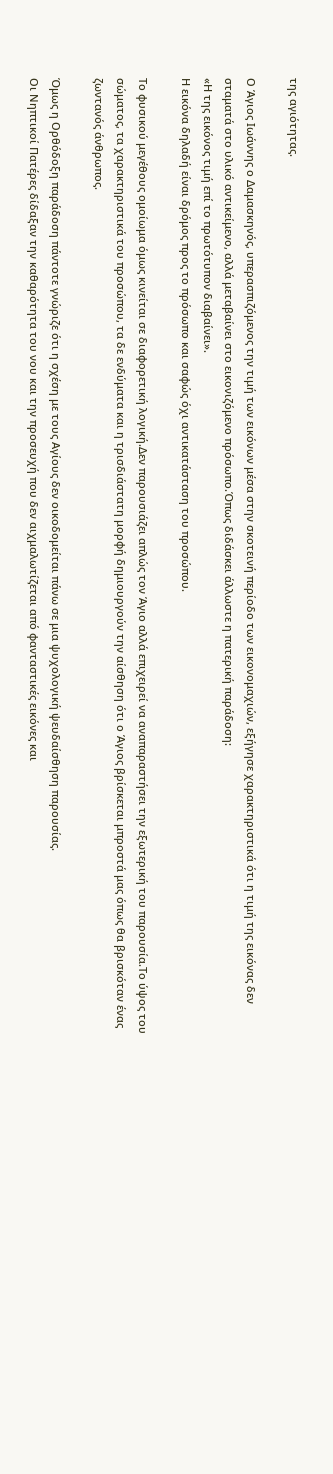της αγιότητας.

Ο Άγιος Ιωάννης ο Δαμασκηνός, υπερασπιζόμενος την τιμή των εικόνων μέσα στην σκοτεινή περίοδο των εικονομαχιών, εξήγησε χαρακτηριστικά ότι η τιμή της εικόνας δεν σταματά στο υλικό αντικείμενο, αλλά μεταβαίνει στο εικονιζόμενο πρόσωπο.Όπως διδάσκει άλλωστε η πατερική παράδοση:
«Η της εικόνος τιμή επί το πρωτότυπον διαβαίνει».
Η εικόνα δηλαδή είναι δρόμος προς το πρόσωπο και σαφώς όχι αντικατάσταση του προσώπου.

Το φυσικού μεγέθους ομοίωμα όμως κινείται σε διαφορετική λογική.Δεν παρουσιάζει απλώς τον Άγιο αλλά επιχειρεί να αναπαραστήσει την εξωτερική του παρουσία.Το ύψος του σώματος, τα χαρακτηριστικά του προσώπου, τα δε ενδύματα και η τρισδιάστατη μορφή δημιουργούν την αίσθηση ότι ο Άγιος βρίσκεται μπροστά μας όπως θα βρισκόταν ένας ζωντανός άνθρωπος.

Όμως η Ορθόδοξη παράδοση πάντοτε γνώριζε ότι η σχέση με τους Αγίους δεν οικοδομείται πάνω σε μια ψυχολογική ψευδαίσθηση παρουσίας.
Οι Νηπτικοί Πατέρες δίδαξαν την καθαρότητα του νου και την προσευχή που δεν αιχμαλωτίζεται από φανταστικές εικόνες και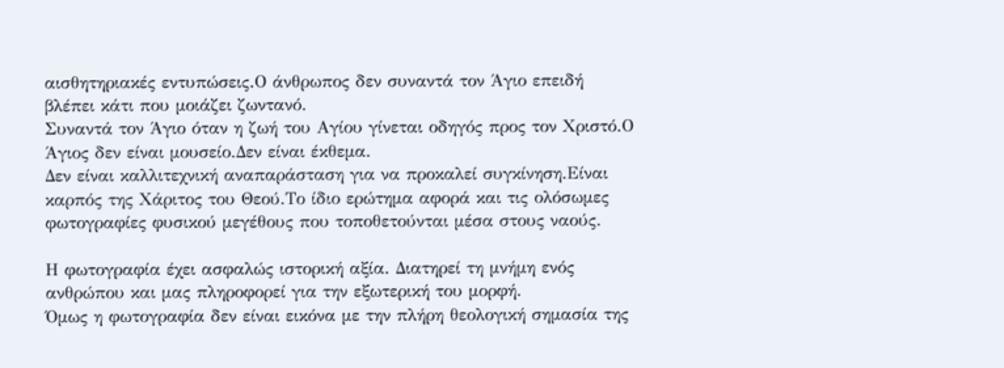αισθητηριακές εντυπώσεις.Ο άνθρωπος δεν συναντά τον Άγιο επειδή βλέπει κάτι που μοιάζει ζωντανό.
Συναντά τον Άγιο όταν η ζωή του Αγίου γίνεται οδηγός προς τον Χριστό.Ο Άγιος δεν είναι μουσείο.Δεν είναι έκθεμα.
Δεν είναι καλλιτεχνική αναπαράσταση για να προκαλεί συγκίνηση.Είναι καρπός της Χάριτος του Θεού.Το ίδιο ερώτημα αφορά και τις ολόσωμες φωτογραφίες φυσικού μεγέθους που τοποθετούνται μέσα στους ναούς.

Η φωτογραφία έχει ασφαλώς ιστορική αξία. Διατηρεί τη μνήμη ενός ανθρώπου και μας πληροφορεί για την εξωτερική του μορφή.
Όμως η φωτογραφία δεν είναι εικόνα με την πλήρη θεολογική σημασία της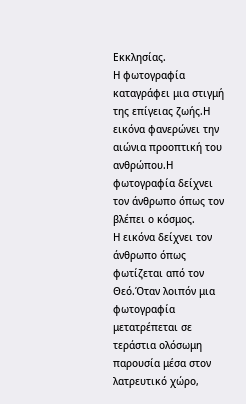Εκκλησίας.
Η φωτογραφία καταγράφει μια στιγμή της επίγειας ζωής.Η εικόνα φανερώνει την αιώνια προοπτική του ανθρώπου.Η φωτογραφία δείχνει τον άνθρωπο όπως τον βλέπει ο κόσμος.
Η εικόνα δείχνει τον άνθρωπο όπως φωτίζεται από τον Θεό.Όταν λοιπόν μια φωτογραφία μετατρέπεται σε τεράστια ολόσωμη παρουσία μέσα στον λατρευτικό χώρο,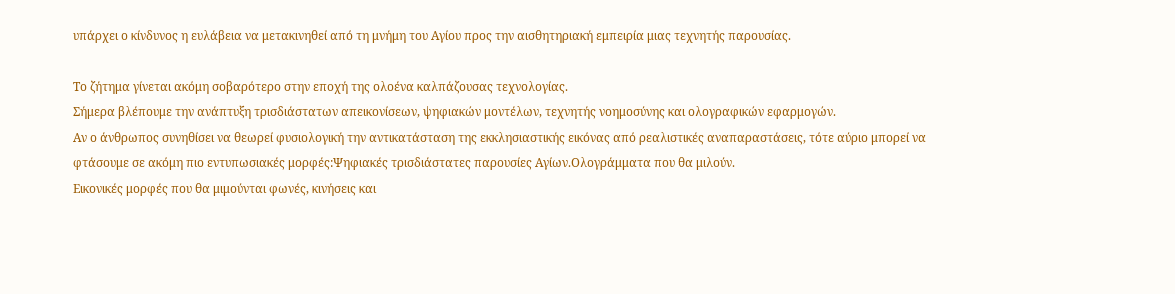υπάρχει ο κίνδυνος η ευλάβεια να μετακινηθεί από τη μνήμη του Αγίου προς την αισθητηριακή εμπειρία μιας τεχνητής παρουσίας.

Το ζήτημα γίνεται ακόμη σοβαρότερο στην εποχή της ολοένα καλπάζουσας τεχνολογίας.
Σήμερα βλέπουμε την ανάπτυξη τρισδιάστατων απεικονίσεων, ψηφιακών μοντέλων, τεχνητής νοημοσύνης και ολογραφικών εφαρμογών.
Αν ο άνθρωπος συνηθίσει να θεωρεί φυσιολογική την αντικατάσταση της εκκλησιαστικής εικόνας από ρεαλιστικές αναπαραστάσεις, τότε αύριο μπορεί να φτάσουμε σε ακόμη πιο εντυπωσιακές μορφές:Ψηφιακές τρισδιάστατες παρουσίες Αγίων.Ολογράμματα που θα μιλούν.
Εικονικές μορφές που θα μιμούνται φωνές, κινήσεις και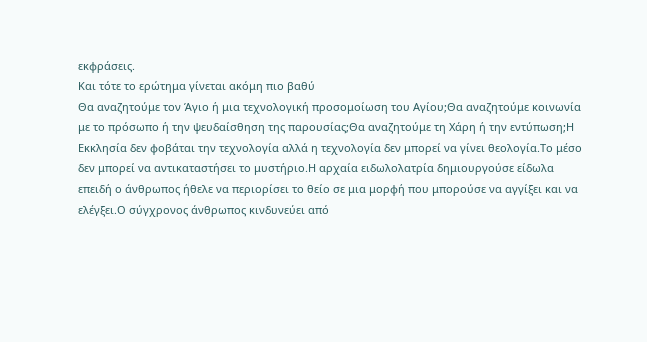εκφράσεις.
Και τότε το ερώτημα γίνεται ακόμη πιο βαθύ
Θα αναζητούμε τον Άγιο ή μια τεχνολογική προσομοίωση του Αγίου;Θα αναζητούμε κοινωνία με το πρόσωπο ή την ψευδαίσθηση της παρουσίας;Θα αναζητούμε τη Χάρη ή την εντύπωση;Η Εκκλησία δεν φοβάται την τεχνολογία αλλά η τεχνολογία δεν μπορεί να γίνει θεολογία.Το μέσο δεν μπορεί να αντικαταστήσει το μυστήριο.Η αρχαία ειδωλολατρία δημιουργούσε είδωλα επειδή ο άνθρωπος ήθελε να περιορίσει το θείο σε μια μορφή που μπορούσε να αγγίξει και να ελέγξει.Ο σύγχρονος άνθρωπος κινδυνεύει από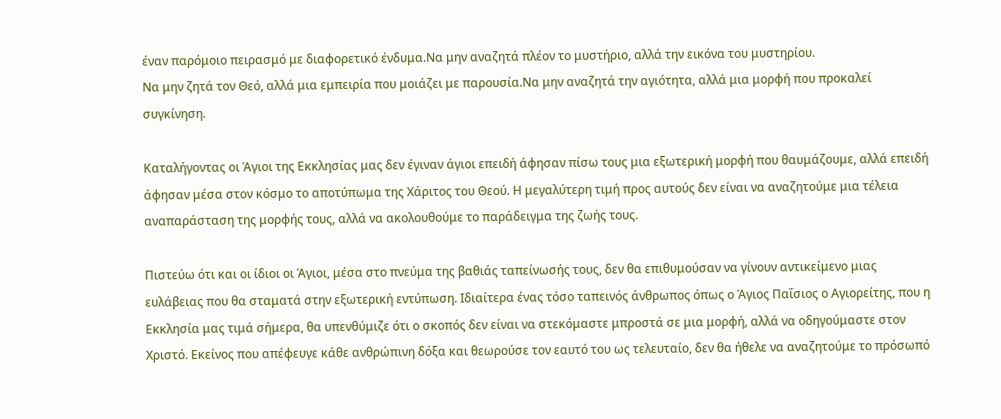έναν παρόμοιο πειρασμό με διαφορετικό ένδυμα.Να μην αναζητά πλέον το μυστήριο, αλλά την εικόνα του μυστηρίου.
Να μην ζητά τον Θεό, αλλά μια εμπειρία που μοιάζει με παρουσία.Να μην αναζητά την αγιότητα, αλλά μια μορφή που προκαλεί συγκίνηση.

Καταλήγοντας οι Άγιοι της Εκκλησίας μας δεν έγιναν άγιοι επειδή άφησαν πίσω τους μια εξωτερική μορφή που θαυμάζουμε, αλλά επειδή άφησαν μέσα στον κόσμο το αποτύπωμα της Χάριτος του Θεού. Η μεγαλύτερη τιμή προς αυτούς δεν είναι να αναζητούμε μια τέλεια αναπαράσταση της μορφής τους, αλλά να ακολουθούμε το παράδειγμα της ζωής τους.

Πιστεύω ότι και οι ίδιοι οι Άγιοι, μέσα στο πνεύμα της βαθιάς ταπείνωσής τους, δεν θα επιθυμούσαν να γίνουν αντικείμενο μιας ευλάβειας που θα σταματά στην εξωτερική εντύπωση. Ιδιαίτερα ένας τόσο ταπεινός άνθρωπος όπως ο Άγιος Παΐσιος ο Αγιορείτης, που η Εκκλησία μας τιμά σήμερα, θα υπενθύμιζε ότι ο σκοπός δεν είναι να στεκόμαστε μπροστά σε μια μορφή, αλλά να οδηγούμαστε στον Χριστό. Εκείνος που απέφευγε κάθε ανθρώπινη δόξα και θεωρούσε τον εαυτό του ως τελευταίο, δεν θα ήθελε να αναζητούμε το πρόσωπό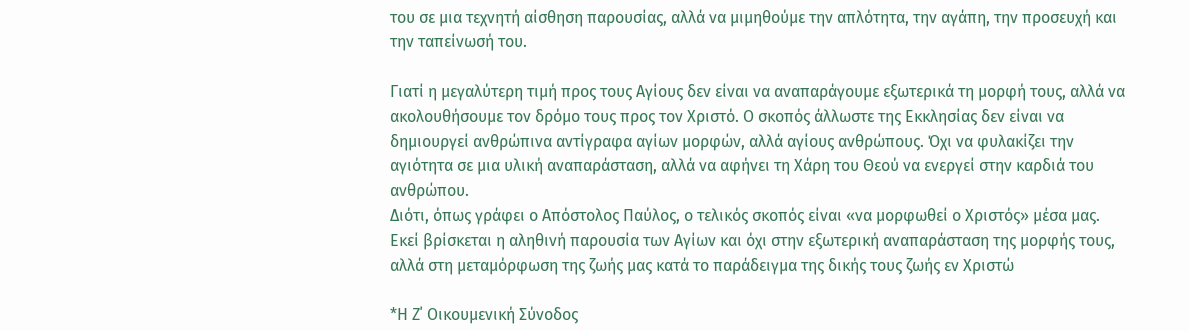του σε μια τεχνητή αίσθηση παρουσίας, αλλά να μιμηθούμε την απλότητα, την αγάπη, την προσευχή και την ταπείνωσή του.

Γιατί η μεγαλύτερη τιμή προς τους Αγίους δεν είναι να αναπαράγουμε εξωτερικά τη μορφή τους, αλλά να ακολουθήσουμε τον δρόμο τους προς τον Χριστό. Ο σκοπός άλλωστε της Εκκλησίας δεν είναι να δημιουργεί ανθρώπινα αντίγραφα αγίων μορφών, αλλά αγίους ανθρώπους. Όχι να φυλακίζει την αγιότητα σε μια υλική αναπαράσταση, αλλά να αφήνει τη Χάρη του Θεού να ενεργεί στην καρδιά του ανθρώπου.
Διότι, όπως γράφει ο Απόστολος Παύλος, ο τελικός σκοπός είναι «να μορφωθεί ο Χριστός» μέσα μας. Εκεί βρίσκεται η αληθινή παρουσία των Αγίων και όχι στην εξωτερική αναπαράσταση της μορφής τους, αλλά στη μεταμόρφωση της ζωής μας κατά το παράδειγμα της δικής τους ζωής εν Χριστώ

*Η Ζ΄ Οικουμενική Σύνοδος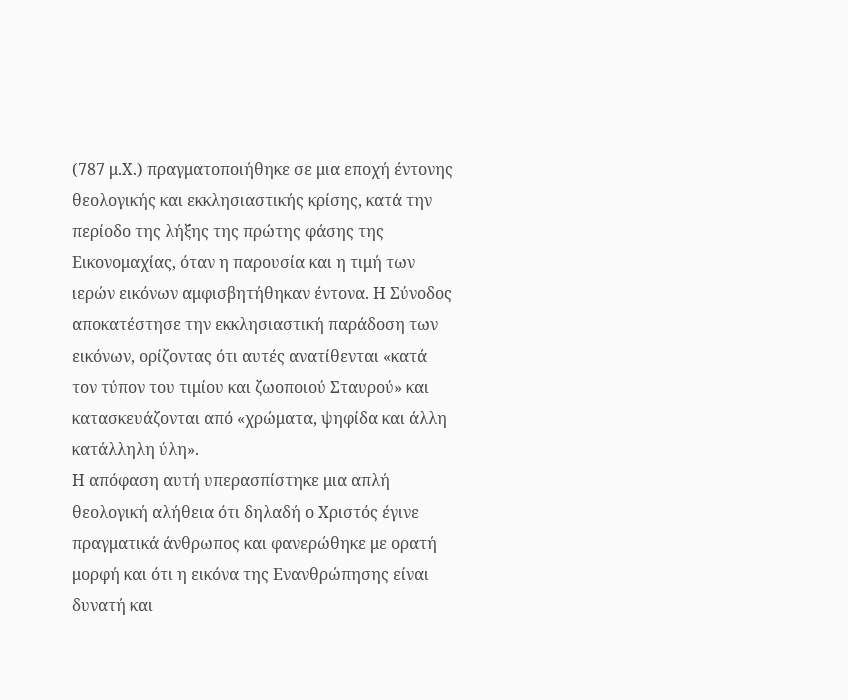(787 μ.Χ.) πραγματοποιήθηκε σε μια εποχή έντονης θεολογικής και εκκλησιαστικής κρίσης, κατά την περίοδο της λήξης της πρώτης φάσης της Εικονομαχίας, όταν η παρουσία και η τιμή των ιερών εικόνων αμφισβητήθηκαν έντονα. Η Σύνοδος αποκατέστησε την εκκλησιαστική παράδοση των εικόνων, ορίζοντας ότι αυτές ανατίθενται «κατά τον τύπον του τιμίου και ζωοποιού Σταυρού» και κατασκευάζονται από «χρώματα, ψηφίδα και άλλη κατάλληλη ύλη».
Η απόφαση αυτή υπερασπίστηκε μια απλή θεολογική αλήθεια ότι δηλαδή ο Χριστός έγινε πραγματικά άνθρωπος και φανερώθηκε με ορατή μορφή και ότι η εικόνα της Ενανθρώπησης είναι δυνατή και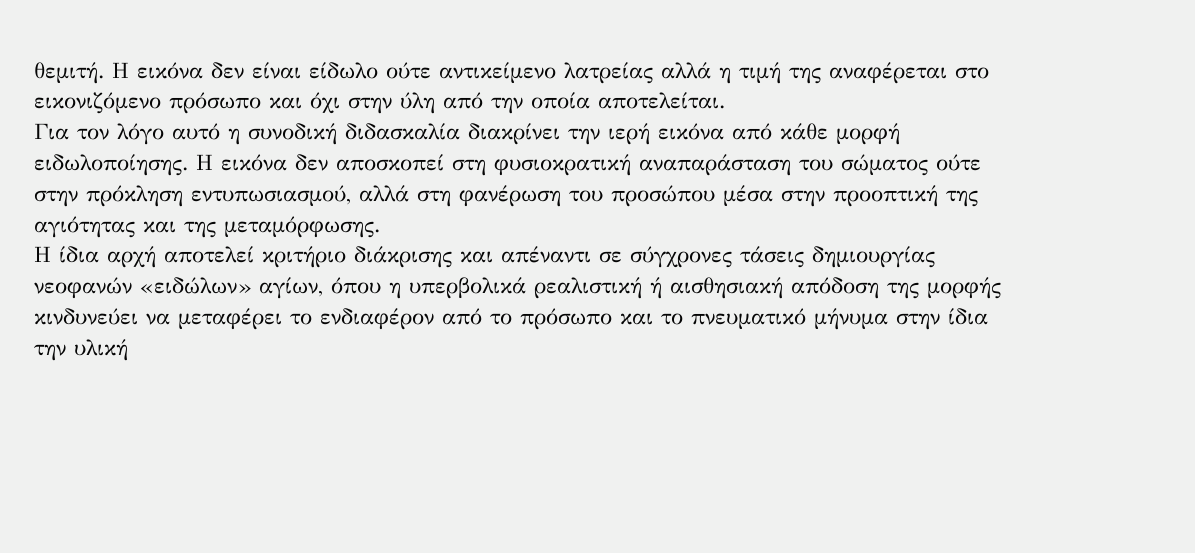θεμιτή. Η εικόνα δεν είναι είδωλο ούτε αντικείμενο λατρείας αλλά η τιμή της αναφέρεται στο εικονιζόμενο πρόσωπο και όχι στην ύλη από την οποία αποτελείται.
Για τον λόγο αυτό η συνοδική διδασκαλία διακρίνει την ιερή εικόνα από κάθε μορφή ειδωλοποίησης. Η εικόνα δεν αποσκοπεί στη φυσιοκρατική αναπαράσταση του σώματος ούτε στην πρόκληση εντυπωσιασμού, αλλά στη φανέρωση του προσώπου μέσα στην προοπτική της αγιότητας και της μεταμόρφωσης.
Η ίδια αρχή αποτελεί κριτήριο διάκρισης και απέναντι σε σύγχρονες τάσεις δημιουργίας νεοφανών «ειδώλων» αγίων, όπου η υπερβολικά ρεαλιστική ή αισθησιακή απόδοση της μορφής κινδυνεύει να μεταφέρει το ενδιαφέρον από το πρόσωπο και το πνευματικό μήνυμα στην ίδια την υλική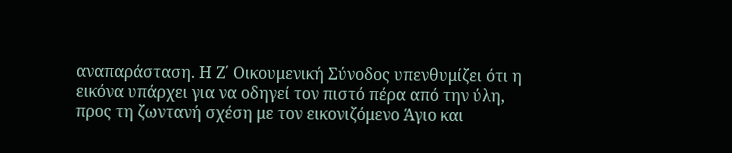αναπαράσταση. Η Ζ΄ Οικουμενική Σύνοδος υπενθυμίζει ότι η εικόνα υπάρχει για να οδηγεί τον πιστό πέρα από την ύλη, προς τη ζωντανή σχέση με τον εικονιζόμενο Άγιο και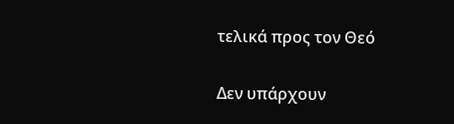τελικά προς τον Θεό

Δεν υπάρχουν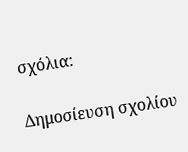σχόλια:

Δημοσίευση σχολίου